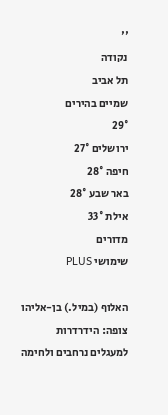''
נקודה
תל אביב
שמיים בהירים
29°
ירושלים 27°
חיפה 28°
באר שבע 28°
אילת 33°
מדורים
שימושי PLUS

האלוף (במיל.) בן-אליהו צופה: הידרדרות למעגלים נרחבים ולחימה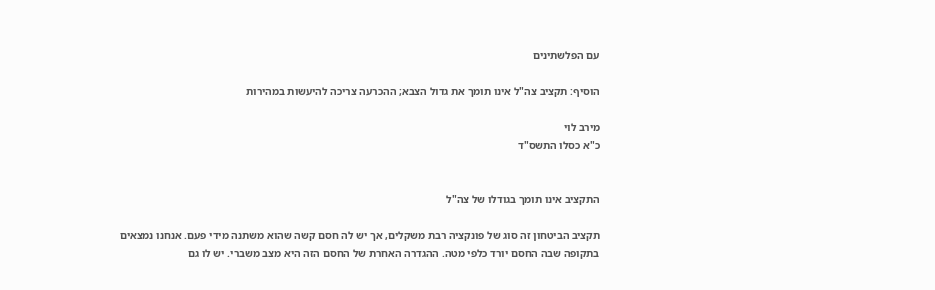עם הפלשתינים

הוסיף: תקציב צה"ל אינו תומך את גדול הצבא; ההכרעה צריכה להיעשות במהירות

מירב לוי
כ"א כסלו התשס"ד


התקציב אינו תומך בגודלו של צה"ל

תקציב הביטחון זה סוג של פונקציה רבת משקלים, אך יש לה חסם קשה שהוא משתנה מידי פעם. אנחנו נמצאים בתקופה שבה החסם יורד כלפי מטה. ההגדרה האחרת של החסם הזה היא מצב משברי. יש לו גם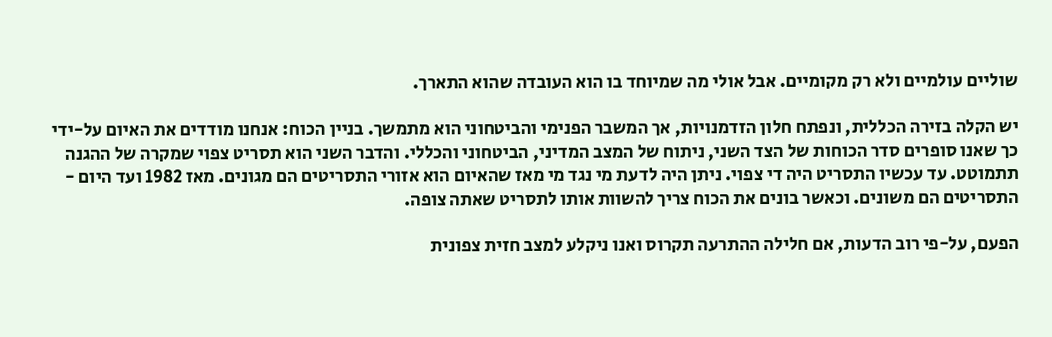שוליים עולמיים ולא רק מקומיים. אבל אולי מה שמיוחד בו הוא העובדה שהוא התארך.

יש הקלה בזירה הכללית, ונפתח חלון הזדמנויות, אך המשבר הפנימי והביטחוני הוא מתמשך. בניין הכוח: אנחנו מודדים את האיום על-ידי כך שאנו סופרים סדר הכוחות של הצד השני, ניתוח של המצב המדיני, הביטחוני והכללי. והדבר השני הוא תסריט צפוי שמקרה של ההגנה תתמוטט. עד עכשיו התסריט היה די צפוי. ניתן היה לדעת מי נגד מי מאז שהאיום הוא אזורי התסריטים הם מגונים. מאז 1982 ועד היום - התסריטים הם משונים. וכאשר בונים את הכוח צריך להשוות אותו לתסריט שאתה צופה.

הפעם, על-פי רוב הדעות, אם חלילה ההתרעה תקרוס ואנו ניקלע למצב חזית צפונית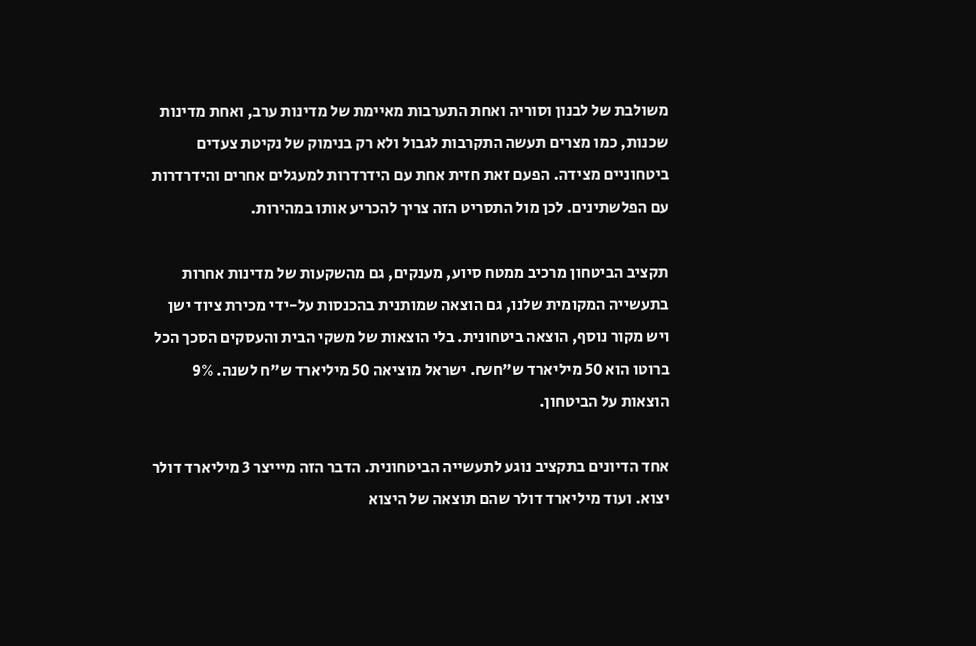משולבת של לבנון וסוריה ואחת התערבות מאיימת של מדינות ערב, ואחת מדינות שכנות, כמו מצרים תעשה התקרבות לגבול ולא רק בנימוק של נקיטת צעדים ביטחוניים מצידה. הפעם זאת חזית אחת עם הידרדרות למעגלים אחרים והידרדרות עם הפלשתינים. לכן מול התסריט הזה צריך להכריע אותו במהירות.

תקציב הביטחון מרכיב ממטח סיוע, מענקים, גם מהשקעות של מדינות אחרות בתעשייה המקומית שלנו, גם הוצאה שמותנית בהכנסות על-ידי מכירת ציוד ישן ויש מקור נוסף, הוצאה ביטחונית. בלי הוצאות של משקי הבית והעסקים הסכך הכל ברוטו הוא 50 מיליארד ש"ח₪. ישראל מוציאה 50 מיליארד ש"ח לשנה. 9% הוצאות על הביטחון.

אחד הדיונים בתקציב נוגע לתעשייה הביטחונית. הדבר הזה מיייצר 3 מיליארד דולר יצוא. ועוד מיליארד דולר שהם תוצאה של היצוא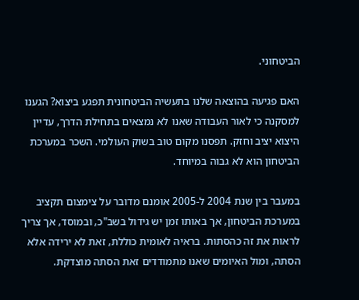הביטחוני.

האם פגיעה בהוצאה שלנו בתעשיה הביטחונית תפגע ביצוא? הגענו למסקנה כי לאור העבודה שאנו לא נמצאים בתחילת הדרך, עדיין היצוא יציב וחזק. תפסנו מקום טוב בשוק העולמי. השכר במערכת הביטחון הוא לא גבוה במיוחד.

במעבר בין שנת 2004 ל-2005 אומנם מדובר על צימצום תקציב במערכת הביטחון, אך באותו זמן יש גידול בשב"כ, ובמוסד, אך צריך לראות את זה כהסתות. בראיה לאומית כוללת, זאת לא ירידה אלא הסתה, ומול האיומים שאנו מתמודדים זאת הסתה מוצדקת.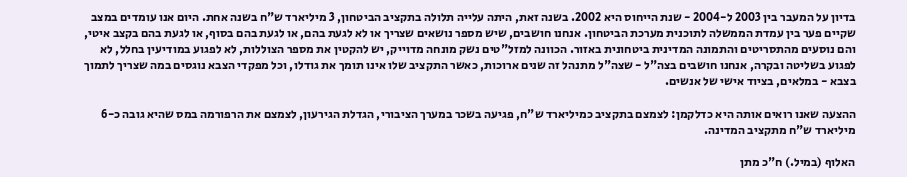בדיון על המעבר בין 2003 ל-2004 - שנת הייחוס היא 2002. בשנה זאת, היתה עלייה תלולה בתקציב הביטחון, 3 מיליארד ש"ח בשנה אחת. היום אנו עומדים במצב שקיים פער בין עמדת הממשלה לתוכנית מערכת הביטחון. אנחנו חושבים, שיש מספר נושאים שצריך או לא לגעת בהם, או לגעת בהם בסוף, או לגעת בהם בקצב איטי, והם נוסעים מהתסריטים והתמונה המדינית ביטחונית באזור. הכוונה למזל"טים נשק מונחה מדוייק, יש להקטין את מספר הצוללות, לא לפגוע במודיעין בחלל, לא לפגוע בשליטה ובקרה, אנחנו חושבים בצה"ל - שצה"ל מתנהל זה שנים ארוכות, כאשר התקציב שלו אינו תומך את גודלו, וכל מפקדי הצבא נוגסים במה שצריך לתמוך בצבא - במלאים, בציוד אישי של אנשים.

ההצעה שאנו רואים אותה היא כדלקמן: לצמצם בתקציב כמיליארד ש"ח, פגיעה בשכר במערך הציבורי, הגדלת הגירעון, לצמצם את הרפורמה במס שהיא גובה כ-6 מיליארד ש"ח מתקציב המדינה.

האלוף (במיל.) ח"כ מתן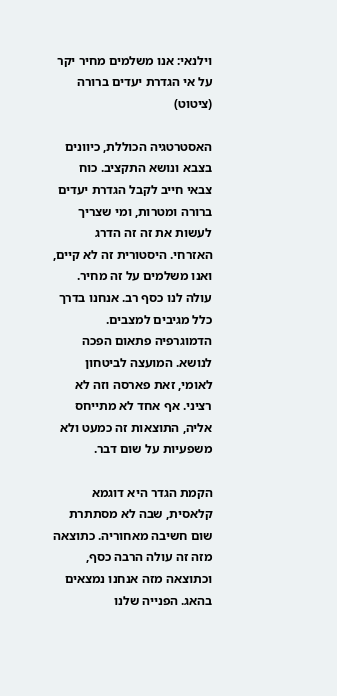וילנאי: אנו משלמים מחיר יקר על אי הגדרת יעדים ברורה (ציטוט)

האסטרטגיה הכוללת, כיוונים בצבא ונושא התקציב. כוח צבאי חייב לקבל הגדרת יעדים ברורה ומטרות, ומי שצריך לעשות את זה זה הדרג האזרחי. היסטורית זה לא קיים, ואנו משלמים על זה מחיר. עולה לנו כסף רב. אנחנו בדרך כלל מגיבים למצבים. הדמוגרפיה פתאום הפכה לנושא. המועצה לביטחון לאומי, זאת פארסה וזה לא רציני. אף אחד לא מתייחס אליה, התוצאות זה כמעט ולא משפעיות על שום דבר.

הקמת הגדר היא דוגמא קלאסית, שבה לא מסתתרת שום חשיבה מאחוריה. כתוצאה מזה זה עולה הרבה כסף, וכתוצאה מזה אנחנו נמצאים בהאג. הפנייה שלנו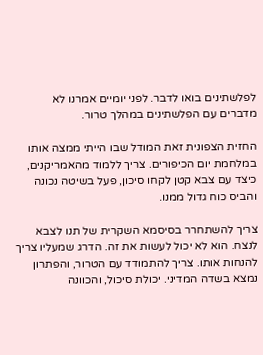לפלשתינים בואו לדבר. לפני יומיים אמרנו לא מדברים עם הפלשתינים במהלך טרור.

החזית הצפונית זאת המודל שבו הייתי ממצה אותו במלחמת יום הכיפורים. צריך ללמוד מהאמריקנים, כיצד עם צבא קטן לקחו סיכון, פעל בשיטה נכונה והביס כוח גדול ממנו.

צריך להשתחרר בסיסמא השקרית של תנו לצבא לנצח. הוא לא יכול לעשות את זה. הדרג שמעליו צריך להנחות אותו. צריך להתמודד עם הטרור, והפתרון נמצא בשדה המדיני. יכולת סיכול, והכוונה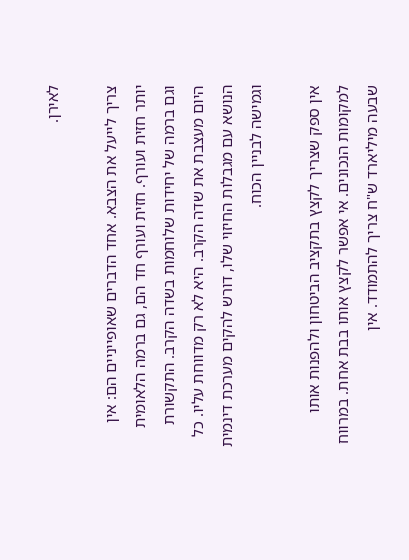לאירן.

צריך לייעל את הצבא. אחד הדברים שאופייניים הם: אין יותר חזית ועורף. חזית ועורף חד הם, גם ברמה הלאומית וגם ברמה של יחידות שלוחמות בשדה הקרב. התקשורת היום מעצבת את שדה הקרב. היא לא רק מדווחת עליו. כל הנושא עם מגבלות החיזוי שלו, דורש להקים מערכת דינמית וגמישה לבניין הכוח.

אין ספק שצריך לקצץ בתקציב הביטחון ולהפנות אותו למקומות הנכונים. אי אפשר לקצץ אותו בבת אחת. במרווח שבעה מיליארד ש"ח צריך להתמודד. אין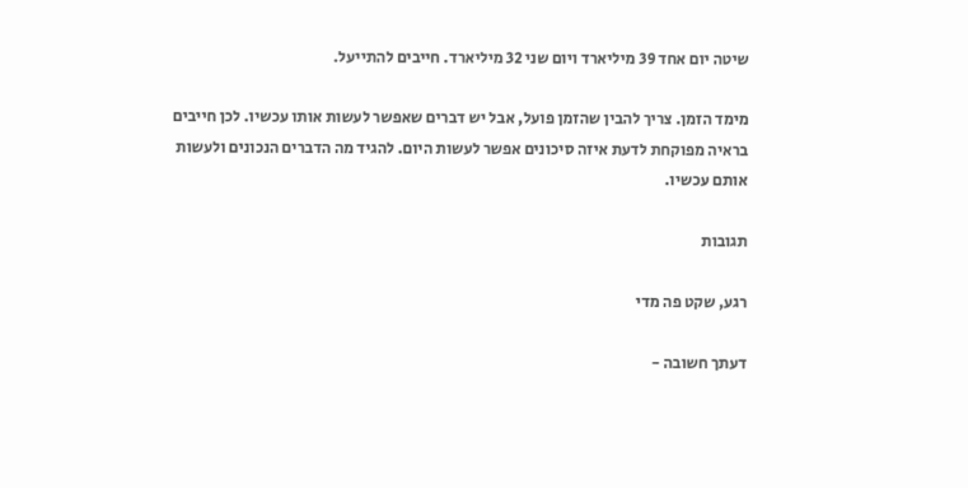שיטה יום אחד 39 מיליארד ויום שני 32 מיליארד. חייבים להתייעל.

מימד הזמן. צריך להבין שהזמן פועל, אבל יש דברים שאפשר לעשות אותו עכשיו. לכן חייבים בראיה מפוקחת לדעת איזה סיכונים אפשר לעשות היום. להגיד מה הדברים הנכונים ולעשות אותם עכשיו.

תגובות

רגע, שקט פה מדי

דעתך חשובה -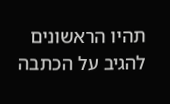תהיו הראשונים להגיב על הכתבה